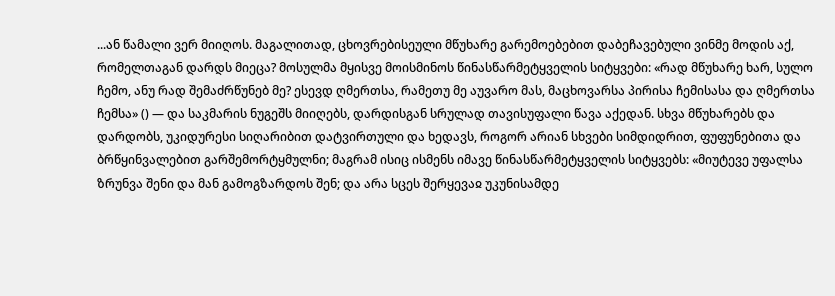...ან წამალი ვერ მიიღოს. მაგალითად, ცხოვრებისეული მწუხარე გარემოებებით დაბეჩავებული ვინმე მოდის აქ, რომელთაგან დარდს მიეცა? მოსულმა მყისვე მოისმინოს წინასწარმეტყველის სიტყვები: «რად მწუხარე ხარ, სულო ჩემო, ანუ რად შემაძრწუნებ მე? ესევდ ღმერთსა, რამეთუ მე აუვარო მას, მაცხოვარსა პირისა ჩემისასა და ღმერთსა ჩემსა» () — და საკმარის ნუგეშს მიიღებს, დარდისგან სრულად თავისუფალი წავა აქედან. სხვა მწუხარებს და დარდობს, უკიდურესი სიღარიბით დატვირთული და ხედავს, როგორ არიან სხვები სიმდიდრით, ფუფუნებითა და ბრწყინვალებით გარშემორტყმულნი; მაგრამ ისიც ისმენს იმავე წინასწარმეტყველის სიტყვებს: «მიუტევე უფალსა ზრუნვა შენი და მან გამოგზარდოს შენ; და არა სცეს შერყევაჲ უკუნისამდე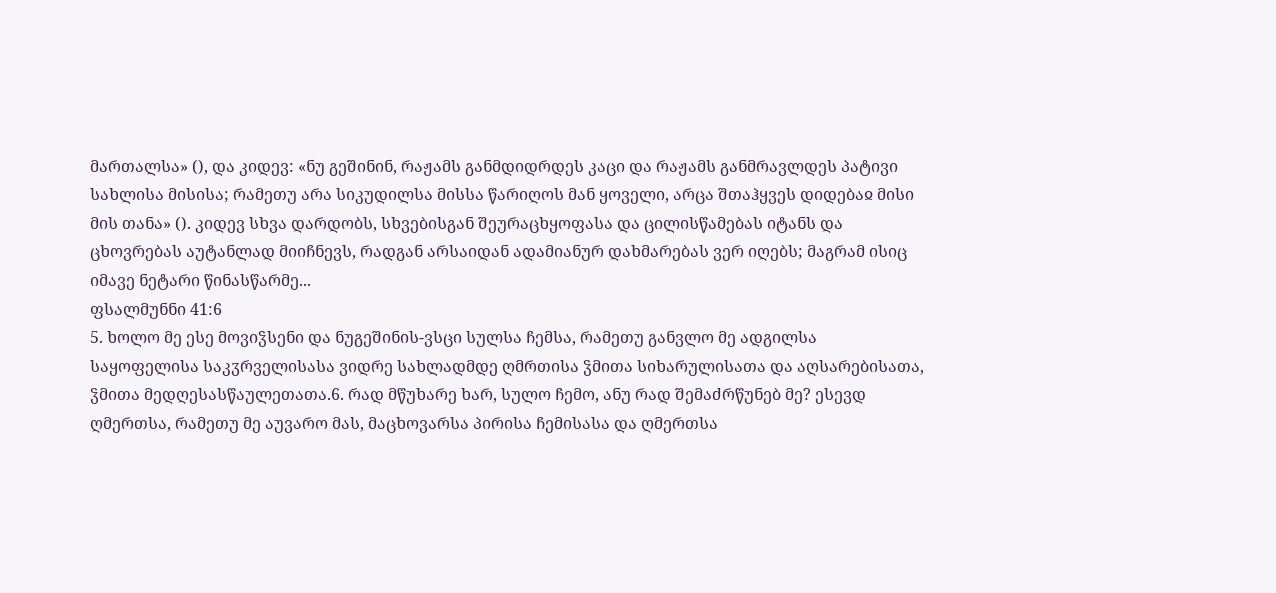მართალსა» (), და კიდევ: «ნუ გეშინინ, რაჟამს განმდიდრდეს კაცი და რაჟამს განმრავლდეს პატივი სახლისა მისისა; რამეთუ არა სიკუდილსა მისსა წარიღოს მან ყოველი, არცა შთაჰყვეს დიდებაჲ მისი მის თანა» (). კიდევ სხვა დარდობს, სხვებისგან შეურაცხყოფასა და ცილისწამებას იტანს და ცხოვრებას აუტანლად მიიჩნევს, რადგან არსაიდან ადამიანურ დახმარებას ვერ იღებს; მაგრამ ისიც იმავე ნეტარი წინასწარმე...
ფსალმუნნი 41:6
5. ხოლო მე ესე მოვიჴსენი და ნუგეშინის-ვსცი სულსა ჩემსა, რამეთუ განვლო მე ადგილსა საყოფელისა საკჳრველისასა ვიდრე სახლადმდე ღმრთისა ჴმითა სიხარულისათა და აღსარებისათა, ჴმითა მედღესასწაულეთათა.6. რად მწუხარე ხარ, სულო ჩემო, ანუ რად შემაძრწუნებ მე? ესევდ ღმერთსა, რამეთუ მე აუვარო მას, მაცხოვარსა პირისა ჩემისასა და ღმერთსა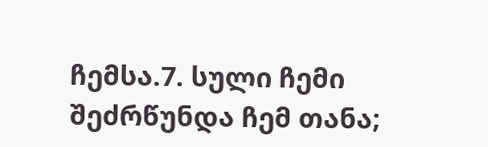ჩემსა.7. სული ჩემი შეძრწუნდა ჩემ თანა;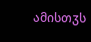ამისთჳს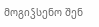მოგიჴსენო შენ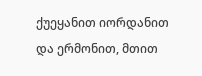ქუეყანით იორდანით და ერმონით, მთით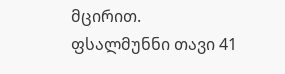მცირით.
ფსალმუნნი თავი 41